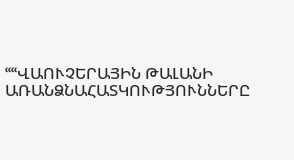ՙՙՙՙՎԱՈՒՉԵՐԱՅԻՆ ԹԱԼԱՆԻ ԱՌԱՆՁՆԱՀԱՏԿՈՒԹՅՈՒՆՆԵՐԸ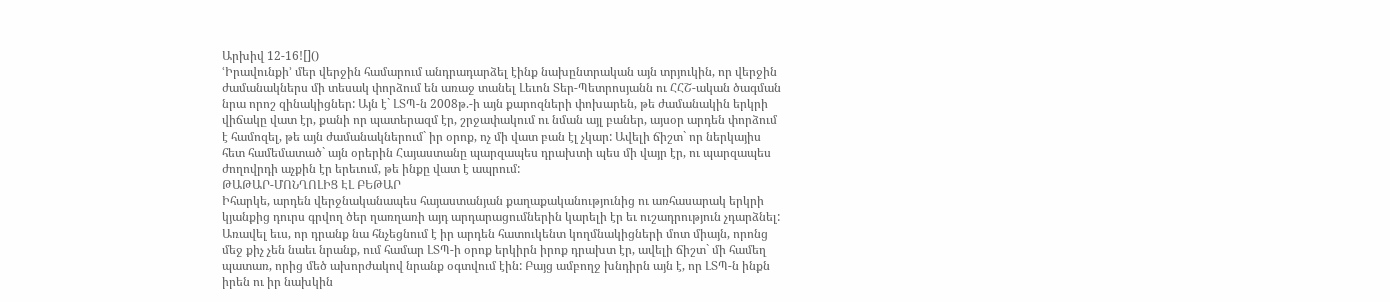Արխիվ 12-16![]()
ՙԻրավունքի՚ մեր վերջին համարում անդրադարձել էինք նախընտրական այն տրյուկին, որ վերջին ժամանակներս մի տեսակ փորձում են առաջ տանել Լեւոն Տեր-Պետրոսյանն ու ՀՀՇ-ական ծագման նրա որոշ զինակիցներ: Այն է` ԼՏՊ-ն 2008թ.-ի այն քարոզների փոխարեն, թե ժամանակին երկրի վիճակը վատ էր, քանի որ պատերազմ էր, շրջափակում ու նման այլ բաներ, այսօր արդեն փորձում է համոզել, թե այն ժամանակներում` իր օրոք, ոչ մի վատ բան էլ չկար: Ավելի ճիշտ` որ ներկայիս հետ համեմատած` այն օրերին Հայաստանը պարզապես դրախտի պես մի վայր էր, ու պարզապես ժողովրդի աչքին էր երեւում, թե ինքը վատ է ապրում:
ԹԱԹԱՐ-ՄՈՆՂՈԼԻՑ ԷԼ ԲԵԹԱՐ
Իհարկե, արդեն վերջնականապես հայաստանյան քաղաքականությունից ու առհասարակ երկրի կյանքից դուրս գրվող ծեր ղառղառի այդ արդարացումներին կարելի էր եւ ուշադրություն չդարձնել: Առավել եւս, որ դրանք նա հնչեցնում է իր արդեն հատուկենտ կողմնակիցների մոտ միայն, որոնց մեջ քիչ չեն նաեւ նրանք, ում համար ԼՏՊ-ի օրոք երկիրն իրոք դրախտ էր, ավելի ճիշտ` մի համեղ պատառ, որից մեծ ախորժակով նրանք օգտվում էին: Բայց ամբողջ խնդիրն այն է, որ ԼՏՊ-ն ինքն իրեն ու իր նախկին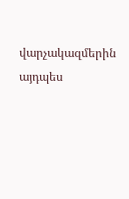վարչակազմերին այդպես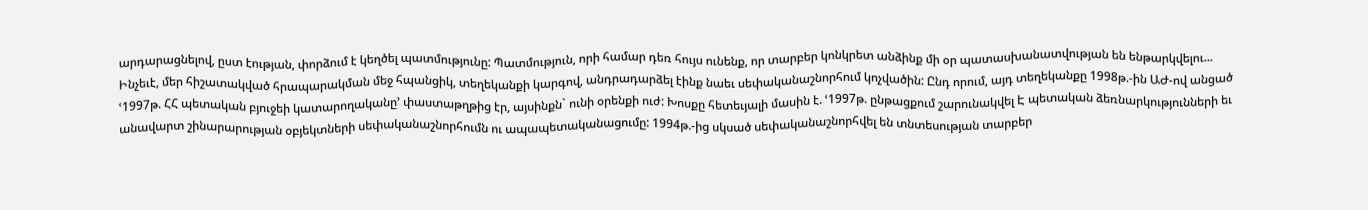արդարացնելով, ըստ էության, փորձում է կեղծել պատմությունը: Պատմություն, որի համար դեռ հույս ունենք, որ տարբեր կոնկրետ անձինք մի օր պատասխանատվության են ենթարկվելու...
Ինչեւէ, մեր հիշատակված հրապարակման մեջ հպանցիկ, տեղեկանքի կարգով, անդրադարձել էինք նաեւ սեփականաշնորհում կոչվածին: Ընդ որում, այդ տեղեկանքը 1998թ.-ին ԱԺ-ով անցած ՙ1997թ. ՀՀ պետական բյուջեի կատարողականը՚ փաստաթղթից էր, այսինքն` ունի օրենքի ուժ: Խոսքը հետեւյալի մասին է. ՙ1997թ. ընթացքում շարունակվել Է պետական ձեռնարկությունների եւ անավարտ շինարարության օբյեկտների սեփականաշնորհումն ու ապապետականացումը: 1994թ.-ից սկսած սեփականաշնորհվել են տնտեսության տարբեր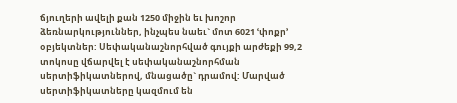ճյուղերի ավելի քան 1250 միջին եւ խոշոր ձեռնարկություններ, ինչպես նաեւ` մոտ 6021 ՙփոքր՚ օբյեկտներ: Սեփականաշնորհված գույքի արժեքի 99,2 տոկոսը վճարվել է սեփականաշնորհման սերտիֆիկատներով, մնացածը` դրամով: Մարված սերտիֆիկատները կազմում են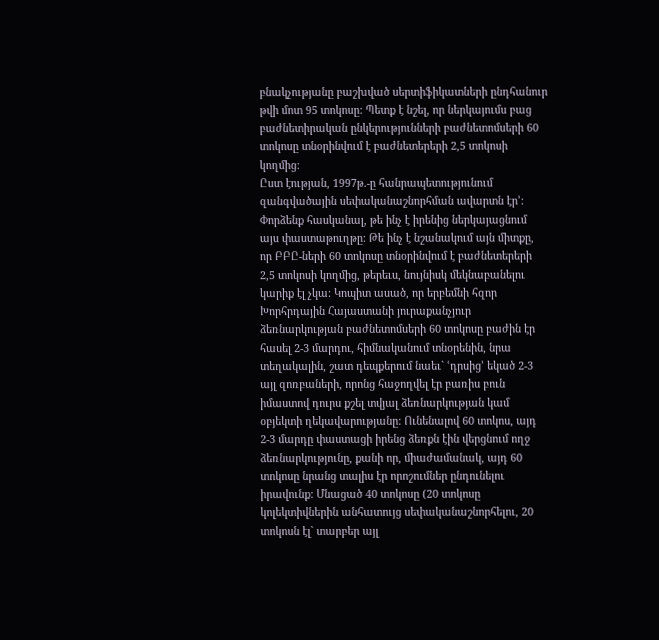բնակչությանը բաշխված սերտիֆիկատների ընդհանուր թվի մոտ 95 տոկոսը: Պետք է նշել, որ ներկայումս բաց բաժնետիրական ընկերությունների բաժնետոմսերի 60 տոկոսը տնօրինվում է բաժնետերերի 2,5 տոկոսի կողմից:
Ըստ էության, 1997թ.-ը հանրապետությունում զանգվածային սեփականաշնորհման ավարտն էր՚:
Փորձենք հասկանալ, թե ինչ է իրենից ներկայացնում այս փաստաթուղթը: Թե ինչ է նշանակում այն միտքը, որ ԲԲԸ-ների 60 տոկոսը տնօրինվում է բաժնետերերի 2,5 տոկոսի կողմից, թերեւս, նույնիսկ մեկնաբանելու կարիք էլ չկա: Կոպիտ ասած, որ երբեմնի հզոր Խորհրդային Հայաստանի յուրաքանչյուր ձեռնարկության բաժնետոմսերի 60 տոկոսը բաժին էր հասել 2-3 մարդու, հիմնականում տնօրենին, նրա տեղակալին, շատ դեպքերում նաեւ` ՙդրսից՚ եկած 2-3 այլ զոռբաների, որոնց հաջողվել էր բառիս բուն իմաստով դուրս քշել տվյալ ձեռնարկության կամ օբյեկտի ղեկավարությանը: Ունենալով 60 տոկոս, այդ 2-3 մարդը փաստացի իրենց ձեռքն էին վերցնում ողջ ձեռնարկությունը, քանի որ, միաժամանակ, այդ 60 տոկոսը նրանց տալիս էր որոշումներ ընդունելու իրավունք: Մնացած 40 տոկոսը (20 տոկոսը կոլեկտիվներին անհատույց սեփականաշնորհելու, 20 տոկոսն էլ` տարբեր այլ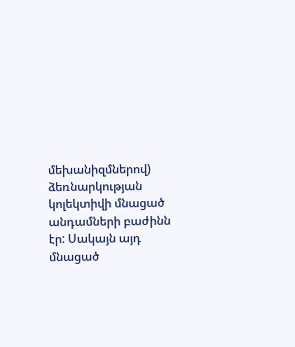մեխանիզմներով) ձեռնարկության կոլեկտիվի մնացած անդամների բաժինն էր: Սակայն այդ մնացած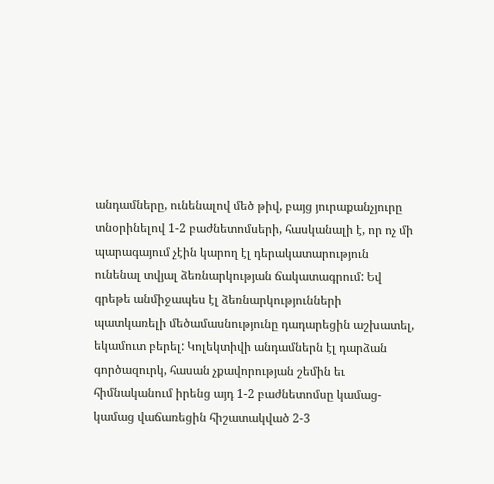անդամները, ունենալով մեծ թիվ, բայց յուրաքանչյուրը տնօրինելով 1-2 բաժնետոմսերի, հասկանալի է, որ ոչ մի պարագայում չէին կարող էլ դերակատարություն ունենալ տվյալ ձեռնարկության ճակատագրում: Եվ գրեթե անմիջապես էլ ձեռնարկությունների պատկառելի մեծամասնությունը դադարեցին աշխատել, եկամուտ բերել: Կոլեկտիվի անդամներն էլ դարձան գործազուրկ, հասան չքավորության շեմին եւ հիմնականում իրենց այդ 1-2 բաժնետոմսը կամաց-կամաց վաճառեցին հիշատակված 2-3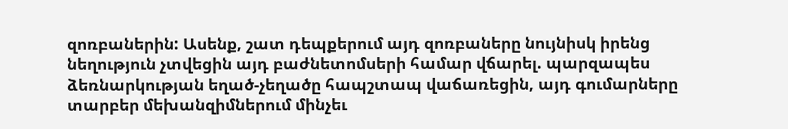զոռբաներին: Ասենք, շատ դեպքերում այդ զոռբաները նույնիսկ իրենց նեղություն չտվեցին այդ բաժնետոմսերի համար վճարել. պարզապես ձեռնարկության եղած-չեղածը հապշտապ վաճառեցին, այդ գումարները տարբեր մեխանզիմներում մինչեւ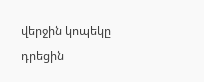վերջին կոպեկը դրեցին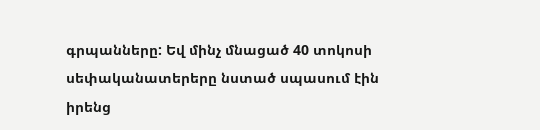գրպանները: Եվ մինչ մնացած 40 տոկոսի սեփականատերերը նստած սպասում էին իրենց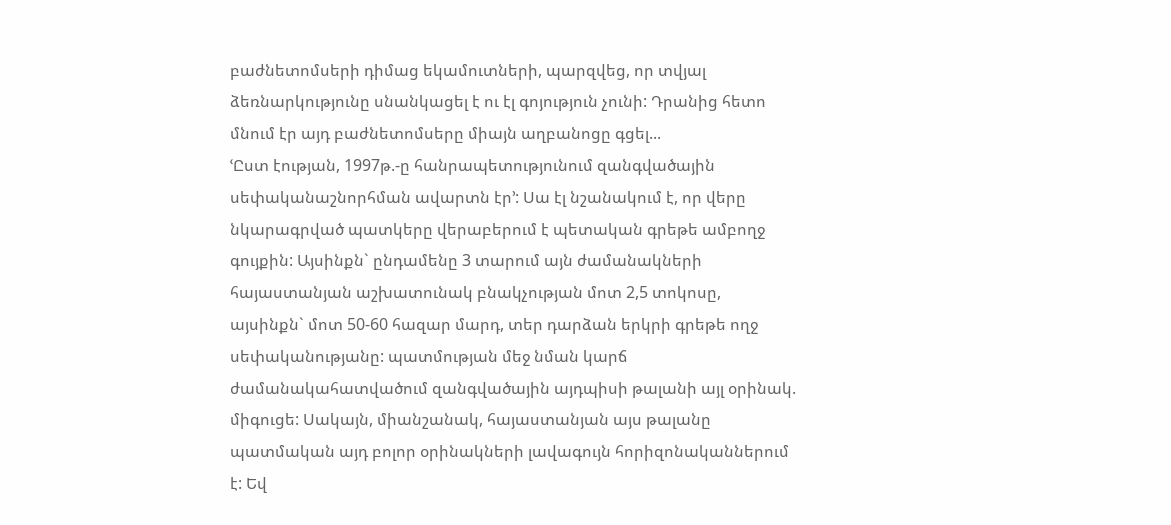բաժնետոմսերի դիմաց եկամուտների, պարզվեց, որ տվյալ ձեռնարկությունը սնանկացել է ու էլ գոյություն չունի: Դրանից հետո մնում էր այդ բաժնետոմսերը միայն աղբանոցը գցել...
ՙԸստ էության, 1997թ.-ը հանրապետությունում զանգվածային սեփականաշնորհման ավարտն էր՚: Սա էլ նշանակում է, որ վերը նկարագրված պատկերը վերաբերում է պետական գրեթե ամբողջ գույքին: Այսինքն` ընդամենը 3 տարում այն ժամանակների հայաստանյան աշխատունակ բնակչության մոտ 2,5 տոկոսը, այսինքն` մոտ 50-60 հազար մարդ, տեր դարձան երկրի գրեթե ողջ սեփականությանը: պատմության մեջ նման կարճ ժամանակահատվածում զանգվածային այդպիսի թալանի այլ օրինակ. միգուցե: Սակայն, միանշանակ, հայաստանյան այս թալանը պատմական այդ բոլոր օրինակների լավագույն հորիզոնականներում է: Եվ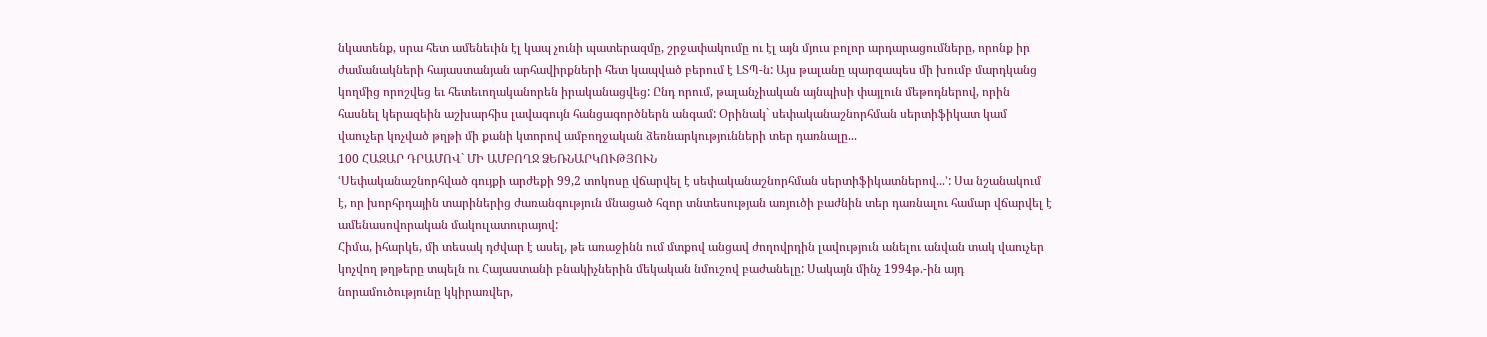նկատենք, սրա հետ ամենեւին էլ կապ չունի պատերազմը, շրջափակումը ու էլ այն մյուս բոլոր արդարացումները, որոնք իր ժամանակների հայաստանյան արհավիրքների հետ կապված բերում է ԼՏՊ-ն: Այս թալանը պարզապես մի խումբ մարդկանց կողմից որոշվեց եւ հետեւողականորեն իրականացվեց: Ընդ որում, թալանչիական այնպիսի փայլուն մեթոդներով, որին հասնել կերազեին աշխարհիս լավագույն հանցագործներն անգամ: Օրինակ` սեփականաշնորհման սերտիֆիկատ կամ վաուչեր կոչված թղթի մի քանի կտորով ամբողջական ձեռնարկությունների տեր դառնալը...
100 ՀԱԶԱՐ ԴՐԱՄՈՎ` ՄԻ ԱՄԲՈՂՋ ՁԵՌՆԱՐԿՈՒԹՅՈՒՆ
ՙՍեփականաշնորհված գույքի արժեքի 99,2 տոկոսը վճարվել է սեփականաշնորհման սերտիֆիկատներով...՚: Սա նշանակում է, որ խորհրդային տարիներից ժառանգություն մնացած հզոր տնտեսության առյուծի բաժնին տեր դառնալու համար վճարվել է ամենասովորական մակուլատուրայով:
Հիմա, իհարկե, մի տեսակ դժվար է ասել, թե առաջինն ում մտքով անցավ ժողովրդին լավություն անելու անվան տակ վաուչեր կոչվող թղթերը տպելն ու Հայաստանի բնակիչներին մեկական նմուշով բաժանելը: Սակայն մինչ 1994թ.-ին այդ նորամուծությունը կկիրառվեր,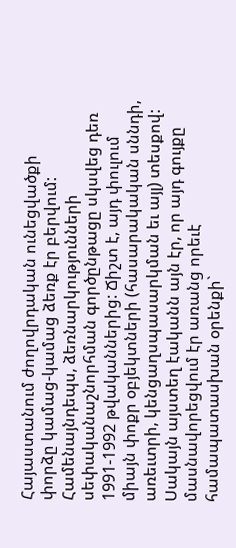Հայաստանում ժողովրդական ունեցվածքի փորձը կամաց-կամաց ձեռք էր բերվում: Համենայնդեպս, ձեռնարկությունների սեփականաշնորհման գործընթացը սկսվեց դեռ 1991-1992 թվականներից: Ճիշտ է, այդ փուլում միայն փոքր օբյեկտների (հասարակական սննդի, առեւտրի, կենցաղսպասարկման եւ այլ) տեսքով: Սակայն այստեղ էականն այն էր, որ այդ գույքը մասնավորեցվում էր առանց որեւէ համապատասխան օրենքի`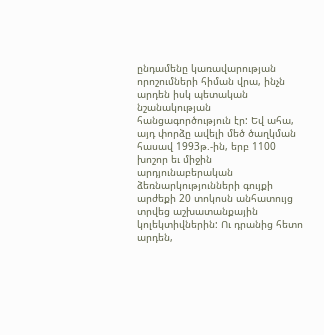ընդամենը կառավարության որոշումների հիման վրա, ինչն արդեն իսկ պետական նշանակության հանցագործություն էր: Եվ ահա, այդ փորձը ավելի մեծ ծաղկման հասավ 1993թ.-ին, երբ 1100 խոշոր եւ միջին արդյունաբերական ձեռնարկությունների գույքի արժեքի 20 տոկոսն անհատույց տրվեց աշխատանքային կոլեկտիվներին: Ու դրանից հետո արդեն,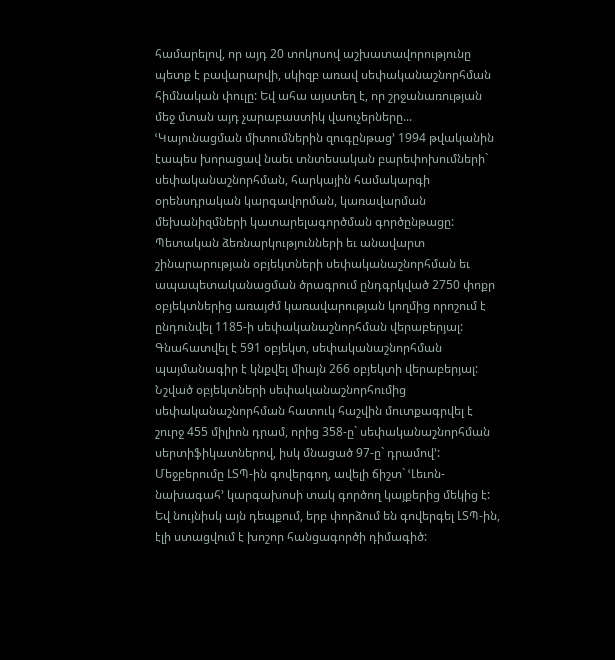համարելով, որ այդ 20 տոկոսով աշխատավորությունը պետք է բավարարվի, սկիզբ առավ սեփականաշնորհման հիմնական փուլը: Եվ ահա այստեղ է, որ շրջանառության մեջ մտան այդ չարաբաստիկ վաուչերները...
ՙԿայունացման միտումներին զուգընթաց՚ 1994 թվականին էապես խորացավ նաեւ տնտեսական բարեփոխումների` սեփականաշնորհման, հարկային համակարգի օրենսդրական կարգավորման, կառավարման մեխանիզմների կատարելագործման գործընթացը: Պետական ձեռնարկությունների եւ անավարտ շինարարության օբյեկտների սեփականաշնորհման եւ ապապետականացման ծրագրում ընդգրկված 2750 փոքր օբյեկտներից առայժմ կառավարության կողմից որոշում է ընդունվել 1185-ի սեփականաշնորհման վերաբերյալ: Գնահատվել է 591 օբյեկտ, սեփականաշնորհման պայմանագիր է կնքվել միայն 266 օբյեկտի վերաբերյալ: Նշված օբյեկտների սեփականաշնորհումից սեփականաշնորհման հատուկ հաշվին մուտքագրվել է շուրջ 455 միլիոն դրամ, որից 358-ը` սեփականաշնորհման սերտիֆիկատներով, իսկ մնացած 97-ը` դրամով՚: Մեջբերումը ԼՏՊ-ին գովերգող, ավելի ճիշտ` ՙԼեւոն-նախագահ՚ կարգախոսի տակ գործող կայքերից մեկից է: Եվ նույնիսկ այն դեպքում, երբ փորձում են գովերգել ԼՏՊ-ին, էլի ստացվում է խոշոր հանցագործի դիմագիծ: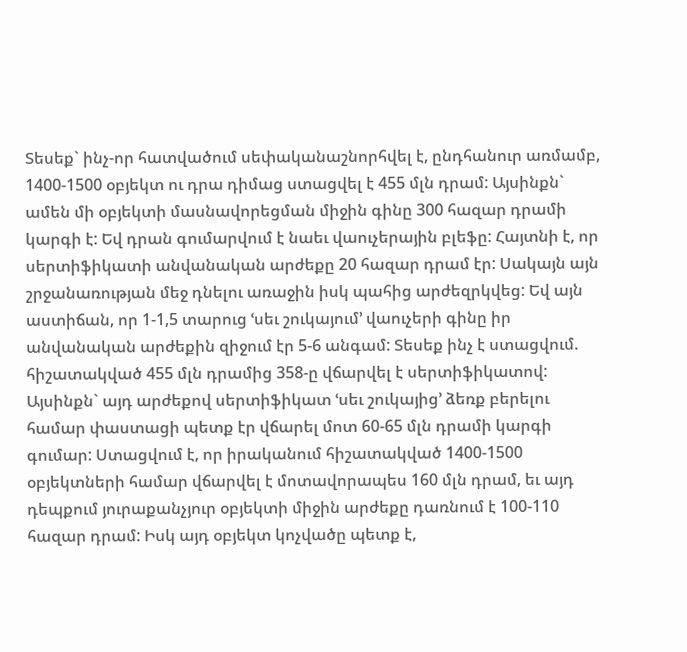Տեսեք` ինչ-որ հատվածում սեփականաշնորհվել է, ընդհանուր առմամբ, 1400-1500 օբյեկտ ու դրա դիմաց ստացվել է 455 մլն դրամ: Այսինքն` ամեն մի օբյեկտի մասնավորեցման միջին գինը 300 հազար դրամի կարգի է: Եվ դրան գումարվում է նաեւ վաուչերային բլեֆը: Հայտնի է, որ սերտիֆիկատի անվանական արժեքը 20 հազար դրամ էր: Սակայն այն շրջանառության մեջ դնելու առաջին իսկ պահից արժեզրկվեց: Եվ այն աստիճան, որ 1-1,5 տարուց ՙսեւ շուկայում՚ վաուչերի գինը իր անվանական արժեքին զիջում էր 5-6 անգամ: Տեսեք ինչ է ստացվում. հիշատակված 455 մլն դրամից 358-ը վճարվել է սերտիֆիկատով: Այսինքն` այդ արժեքով սերտիֆիկատ ՙսեւ շուկայից՚ ձեռք բերելու համար փաստացի պետք էր վճարել մոտ 60-65 մլն դրամի կարգի գումար: Ստացվում է, որ իրականում հիշատակված 1400-1500 օբյեկտների համար վճարվել է մոտավորապես 160 մլն դրամ, եւ այդ դեպքում յուրաքանչյուր օբյեկտի միջին արժեքը դառնում է 100-110 հազար դրամ: Իսկ այդ օբյեկտ կոչվածը պետք է,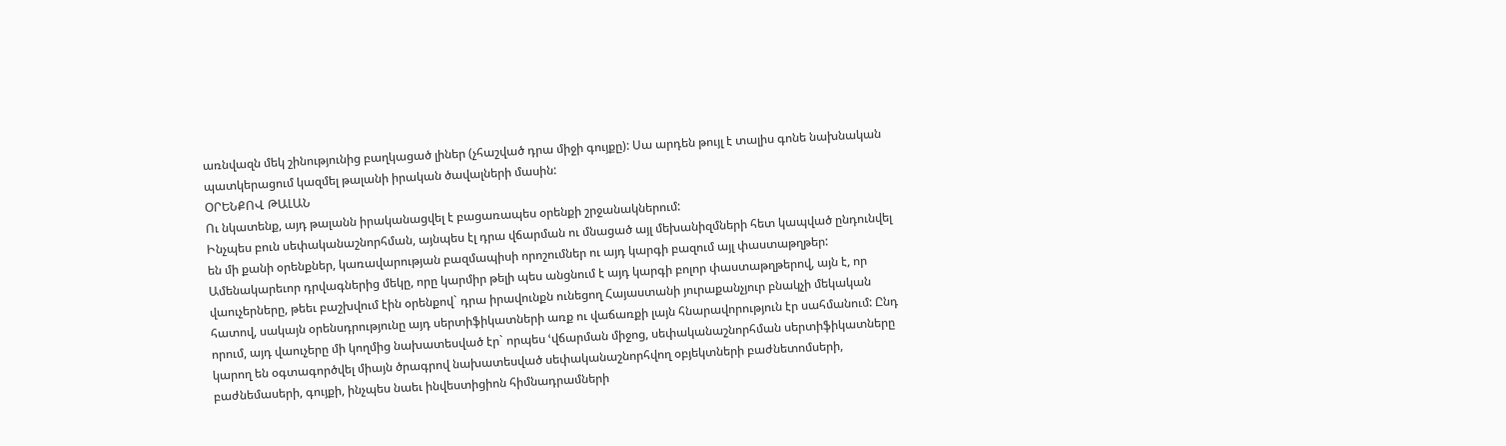առնվազն մեկ շինությունից բաղկացած լիներ (չհաշված դրա միջի գույքը): Սա արդեն թույլ է տալիս գոնե նախնական պատկերացում կազմել թալանի իրական ծավալների մասին:
ՕՐԵՆՔՈՎ ԹԱԼԱՆ
Ու նկատենք, այդ թալանն իրականացվել է բացառապես օրենքի շրջանակներում:
Ինչպես բուն սեփականաշնորհման, այնպես էլ դրա վճարման ու մնացած այլ մեխանիզմների հետ կապված ընդունվել են մի քանի օրենքներ, կառավարության բազմապիսի որոշումներ ու այդ կարգի բազում այլ փաստաթղթեր: Ամենակարեւոր դրվագներից մեկը, որը կարմիր թելի պես անցնում է այդ կարգի բոլոր փաստաթղթերով, այն է, որ վաուչերները, թեեւ բաշխվում էին օրենքով` դրա իրավունքն ունեցող Հայաստանի յուրաքանչյուր բնակչի մեկական հատով, սակայն օրենսդրությունը այդ սերտիֆիկատների առք ու վաճառքի լայն հնարավորություն էր սահմանում: Ընդ որում, այդ վաուչերը մի կողմից նախատեսված էր` որպես ՙվճարման միջոց, սեփականաշնորհման սերտիֆիկատները կարող են օգտագործվել միայն ծրագրով նախատեսված սեփականաշնորհվող օբյեկտների բաժնետոմսերի, բաժնեմասերի, գույքի, ինչպես նաեւ ինվեստիցիոն հիմնադրամների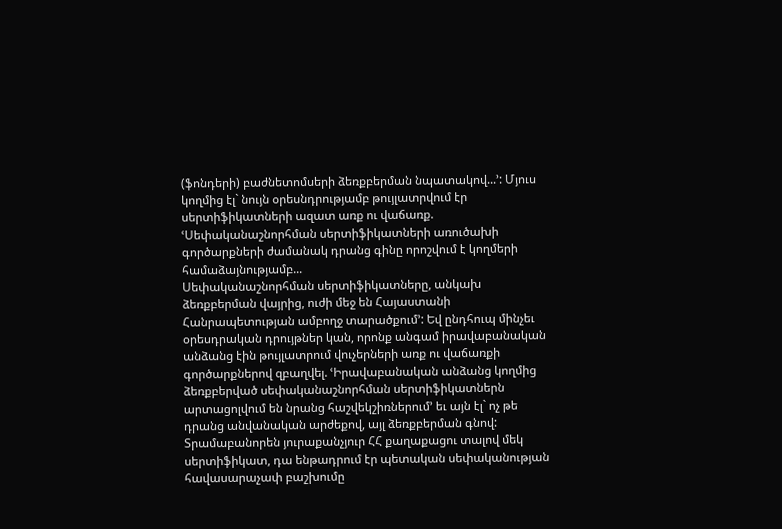(ֆոնդերի) բաժնետոմսերի ձեռքբերման նպատակով...՚: Մյուս կողմից էլ` նույն օրեսնդրությամբ թույլատրվում էր սերտիֆիկատների ազատ առք ու վաճառք. ՙՍեփականաշնորհման սերտիֆիկատների առուծախի գործարքների ժամանակ դրանց գինը որոշվում է կողմերի համաձայնությամբ...
Սեփականաշնորհման սերտիֆիկատները, անկախ ձեռքբերման վայրից, ուժի մեջ են Հայաստանի Հանրապետության ամբողջ տարածքում՚: Եվ ընդհուպ մինչեւ օրեսդրական դրույթներ կան, որոնք անգամ իրավաբանական անձանց էին թույլատրում վուչերների առք ու վաճառքի գործարքներով զբաղվել. ՙԻրավաբանական անձանց կողմից ձեռքբերված սեփականաշնորհման սերտիֆիկատներն արտացոլվում են նրանց հաշվեկշիռներում՚ եւ այն էլ` ոչ թե դրանց անվանական արժեքով, այլ ձեռքբերման գնով: Տրամաբանորեն յուրաքանչյուր ՀՀ քաղաքացու տալով մեկ սերտիֆիկատ, դա ենթադրում էր պետական սեփականության հավասարաչափ բաշխումը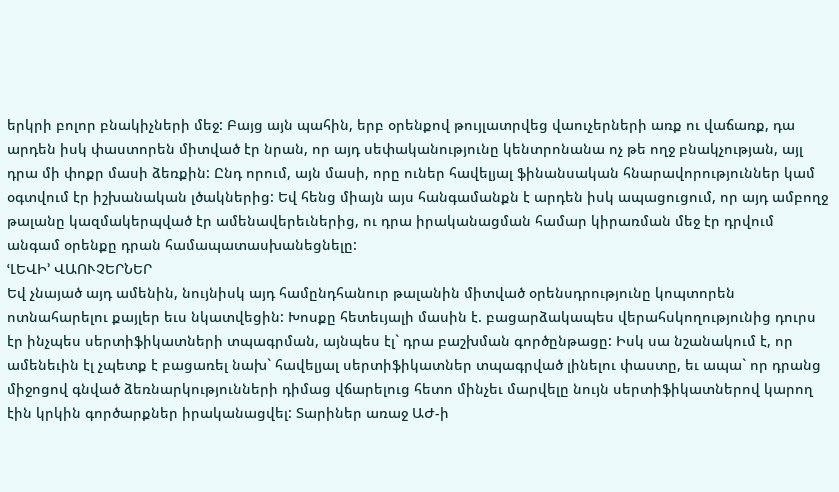երկրի բոլոր բնակիչների մեջ: Բայց այն պահին, երբ օրենքով թույլատրվեց վաուչերների առք ու վաճառք, դա արդեն իսկ փաստորեն միտված էր նրան, որ այդ սեփականությունը կենտրոնանա ոչ թե ողջ բնակչության, այլ դրա մի փոքր մասի ձեռքին: Ընդ որում, այն մասի, որը ուներ հավելյալ ֆինանսական հնարավորություններ կամ օգտվում էր իշխանական լծակներից: Եվ հենց միայն այս հանգամանքն է արդեն իսկ ապացուցում, որ այդ ամբողջ թալանը կազմակերպված էր ամենավերեւներից, ու դրա իրականացման համար կիրառման մեջ էր դրվում անգամ օրենքը դրան համապատասխանեցնելը:
ՙԼԵՎԻ՚ ՎԱՈՒՉԵՐՆԵՐ
Եվ չնայած այդ ամենին, նույնիսկ այդ համընդհանուր թալանին միտված օրենսդրությունը կոպտորեն ոտնահարելու քայլեր եւս նկատվեցին: Խոսքը հետեւյալի մասին է. բացարձակապես վերահսկողությունից դուրս էր ինչպես սերտիֆիկատների տպագրման, այնպես էլ` դրա բաշխման գործընթացը: Իսկ սա նշանակում է, որ ամենեւին էլ չպետք է բացառել նախ` հավելյալ սերտիֆիկատներ տպագրված լինելու փաստը, եւ ապա` որ դրանց միջոցով գնված ձեռնարկությունների դիմաց վճարելուց հետո մինչեւ մարվելը նույն սերտիֆիկատներով կարող էին կրկին գործարքներ իրականացվել: Տարիներ առաջ ԱԺ-ի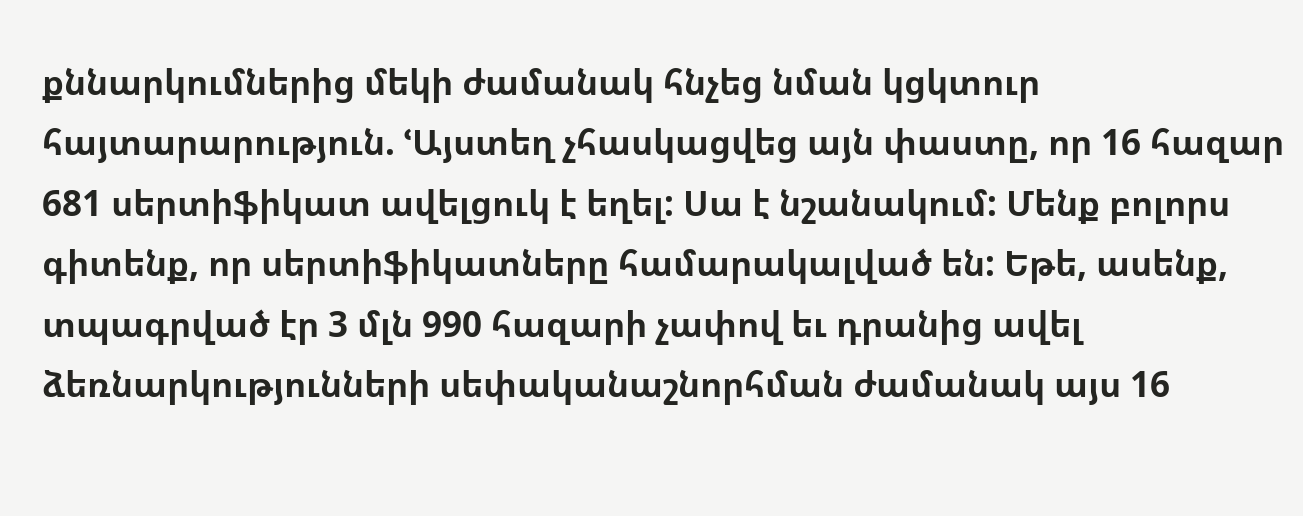քննարկումներից մեկի ժամանակ հնչեց նման կցկտուր հայտարարություն. ՙԱյստեղ չհասկացվեց այն փաստը, որ 16 հազար 681 սերտիֆիկատ ավելցուկ է եղել: Սա է նշանակում: Մենք բոլորս գիտենք, որ սերտիֆիկատները համարակալված են: Եթե, ասենք, տպագրված էր 3 մլն 990 հազարի չափով եւ դրանից ավել ձեռնարկությունների սեփականաշնորհման ժամանակ այս 16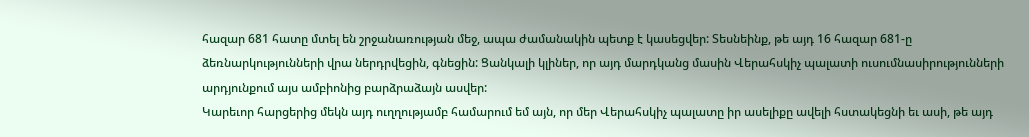հազար 681 հատը մտել են շրջանառության մեջ, ապա ժամանակին պետք է կասեցվեր: Տեսնեինք, թե այդ 16 հազար 681-ը ձեռնարկությունների վրա ներդրվեցին, գնեցին: Ցանկալի կլիներ, որ այդ մարդկանց մասին Վերահսկիչ պալատի ուսումնասիրությունների արդյունքում այս ամբիոնից բարձրաձայն ասվեր:
Կարեւոր հարցերից մեկն այդ ուղղությամբ համարում եմ այն, որ մեր Վերահսկիչ պալատը իր ասելիքը ավելի հստակեցնի եւ ասի, թե այդ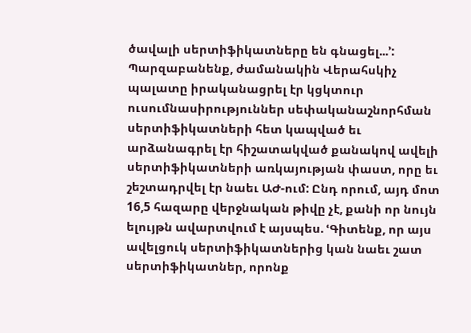ծավալի սերտիֆիկատները են գնացել...՚: Պարզաբանենք, ժամանակին Վերահսկիչ պալատը իրականացրել էր կցկտուր ուսումնասիրություններ սեփականաշնորհման սերտիֆիկատների հետ կապված եւ արձանագրել էր հիշատակված քանակով ավելի սերտիֆիկատների առկայության փաստ, որը եւ շեշտադրվել էր նաեւ ԱԺ-ում: Ընդ որում, այդ մոտ 16,5 հազարը վերջնական թիվը չէ, քանի որ նույն ելույթն ավարտվում է այսպես. ՙԳիտենք, որ այս ավելցուկ սերտիֆիկատներից կան նաեւ շատ սերտիֆիկատներ, որոնք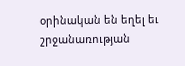օրինական են եղել եւ շրջանառության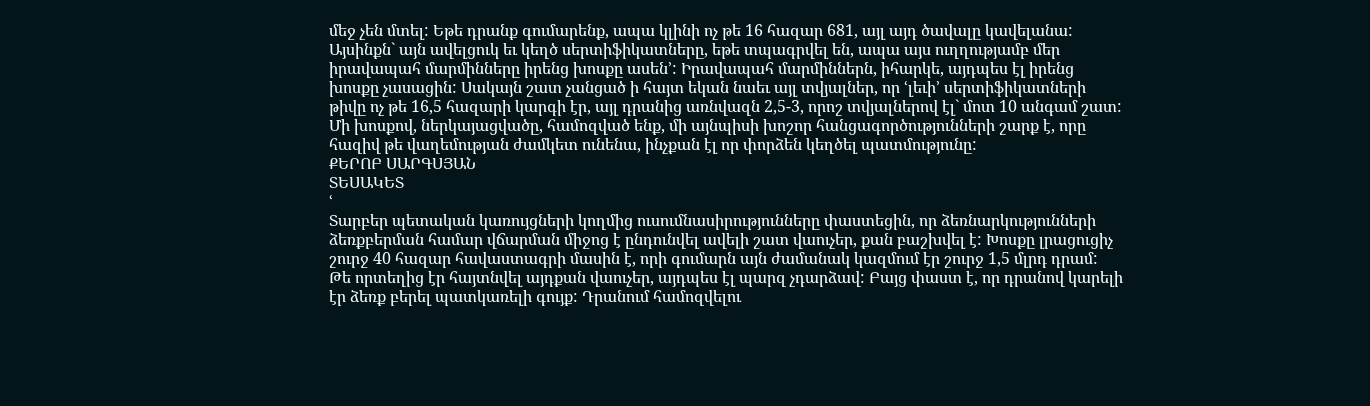մեջ չեն մտել: Եթե դրանք գումարենք, ապա կլինի ոչ թե 16 հազար 681, այլ այդ ծավալը կավելանա: Այսինքն` այն ավելցուկ եւ կեղծ սերտիֆիկատները, եթե տպագրվել են, ապա այս ուղղությամբ մեր իրավապահ մարմինները իրենց խոսքը ասեն՚: Իրավապահ մարմիններն, իհարկե, այդպես էլ իրենց խոսքը չասացին: Սակայն շատ չանցած ի հայտ եկան նաեւ այլ տվյալներ, որ ՙլեւի՚ սերտիֆիկատների թիվը ոչ թե 16,5 հազարի կարգի էր, այլ դրանից առնվազն 2,5-3, որոշ տվյալներով էլ` մոտ 10 անգամ շատ:
Մի խոսքով, ներկայացվածը, համոզված ենք, մի այնպիսի խոշոր հանցագործությունների շարք է, որը հազիվ թե վաղեմության ժամկետ ունենա, ինչքան էլ որ փորձեն կեղծել պատմությունը:
ՔԵՐՈԲ ՍԱՐԳՍՅԱՆ
ՏԵՍԱԿԵՏ
ՙ
Տարբեր պետական կառույցների կողմից ուսումնասիրությունները փաստեցին, որ ձեռնարկությունների ձեռքբերման համար վճարման միջոց է ընդունվել ավելի շատ վաուչեր, քան բաշխվել է: Խոսքը լրացուցիչ շուրջ 40 հազար հավաստագրի մասին է, որի գումարն այն ժամանակ կազմում էր շուրջ 1,5 մլրդ դրամ:
Թե որտեղից էր հայտնվել այդքան վաուչեր, այդպես էլ պարզ չդարձավ: Բայց փաստ է, որ դրանով կարելի էր ձեռք բերել պատկառելի գույք: Դրանում համոզվելու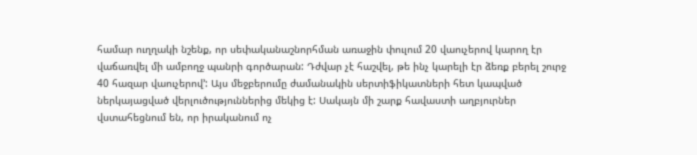համար ուղղակի նշենք, որ սեփականաշնորհման առաջին փուլում 20 վաուչերով կարող էր վաճառվել մի ամբողջ պանրի գործարան: Դժվար չէ հաշվել, թե ինչ կարելի էր ձեռք բերել շուրջ 40 հազար վաուչերով՚: Այս մեջբերումը ժամանակին սերտիֆիկատների հետ կապված ներկայացված վերլուծություններից մեկից է: Սակայն մի շարք հավաստի աղբյուրներ վստահեցնում են, որ իրականում ոչ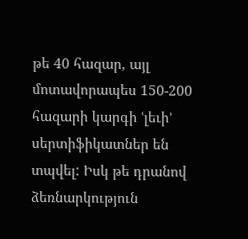թե 40 հազար, այլ մոտավորապես 150-200 հազարի կարգի ՙլեւի՚ սերտիֆիկատներ են տպվել: Իսկ թե դրանով ձեռնարկություն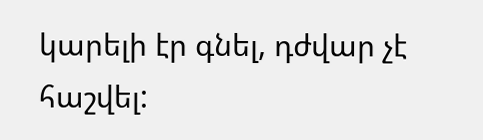կարելի էր գնել, դժվար չէ հաշվել: